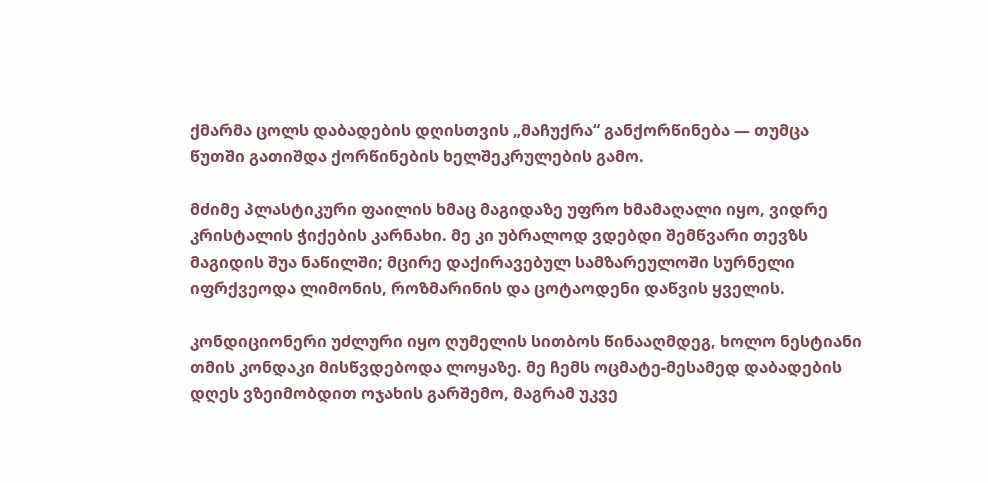ქმარმა ცოლს დაბადების დღისთვის „მაჩუქრა“ განქორწინება — თუმცა წუთში გათიშდა ქორწინების ხელშეკრულების გამო.

მძიმე პლასტიკური ფაილის ხმაც მაგიდაზე უფრო ხმამაღალი იყო, ვიდრე კრისტალის ჭიქების კარნახი. მე კი უბრალოდ ვდებდი შემწვარი თევზს მაგიდის შუა ნაწილში; მცირე დაქირავებულ სამზარეულოში სურნელი იფრქვეოდა ლიმონის, როზმარინის და ცოტაოდენი დაწვის ყველის.

კონდიციონერი უძლური იყო ღუმელის სითბოს წინააღმდეგ, ხოლო ნესტიანი თმის კონდაკი მისწვდებოდა ლოყაზე. მე ჩემს ოცმატე-მესამედ დაბადების დღეს ვზეიმობდით ოჯახის გარშემო, მაგრამ უკვე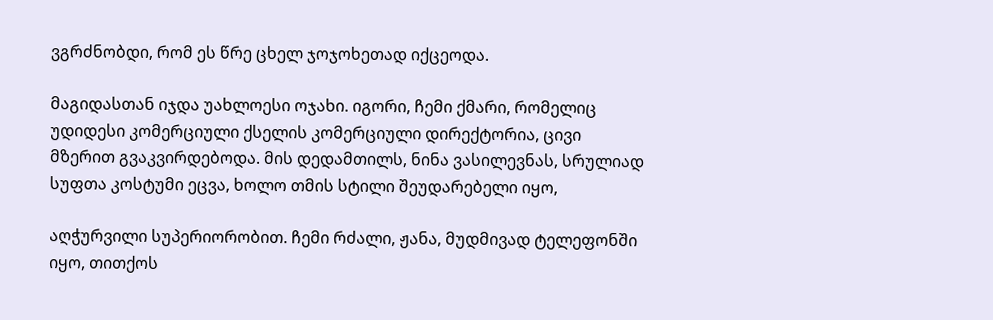ვგრძნობდი, რომ ეს წრე ცხელ ჯოჯოხეთად იქცეოდა.

მაგიდასთან იჯდა უახლოესი ოჯახი. იგორი, ჩემი ქმარი, რომელიც უდიდესი კომერციული ქსელის კომერციული დირექტორია, ცივი მზერით გვაკვირდებოდა. მის დედამთილს, ნინა ვასილევნას, სრულიად სუფთა კოსტუმი ეცვა, ხოლო თმის სტილი შეუდარებელი იყო,

აღჭურვილი სუპერიორობით. ჩემი რძალი, ჟანა, მუდმივად ტელეფონში იყო, თითქოს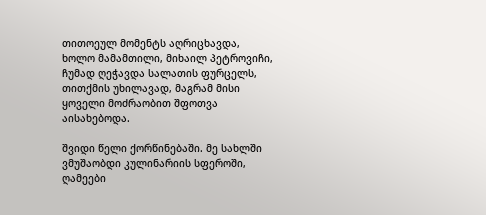თითოეულ მომენტს აღრიცხავდა, ხოლო მამამთილი, მიხაილ პეტროვიჩი, ჩუმად ღეჭავდა სალათის ფურცელს, თითქმის უხილავად, მაგრამ მისი ყოველი მოძრაობით შფოთვა აისახებოდა.

შვიდი წელი ქორწინებაში. მე სახლში ვმუშაობდი კულინარიის სფეროში, ღამეები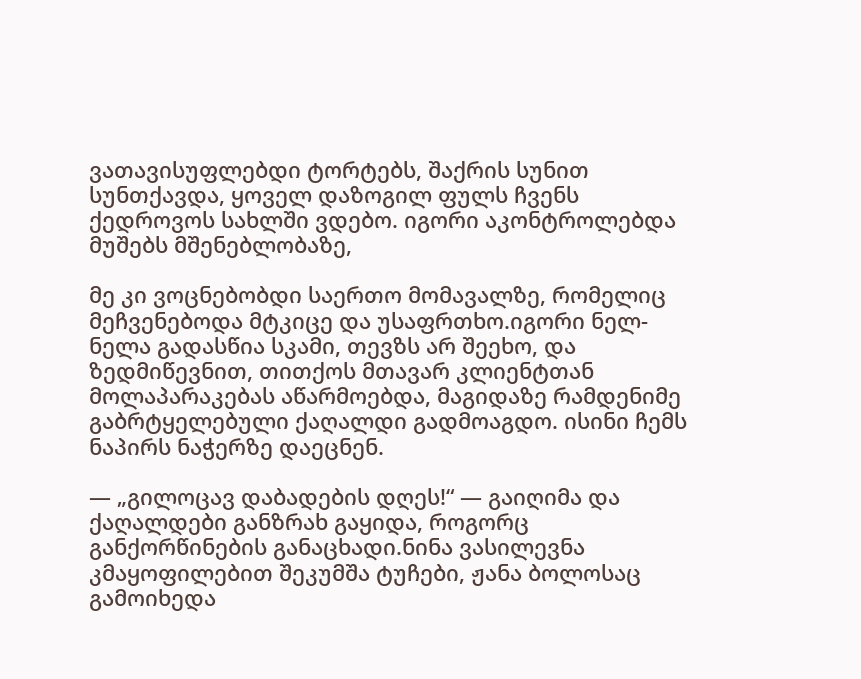ვათავისუფლებდი ტორტებს, შაქრის სუნით სუნთქავდა, ყოველ დაზოგილ ფულს ჩვენს ქედროვოს სახლში ვდებო. იგორი აკონტროლებდა მუშებს მშენებლობაზე,

მე კი ვოცნებობდი საერთო მომავალზე, რომელიც მეჩვენებოდა მტკიცე და უსაფრთხო.იგორი ნელ-ნელა გადასწია სკამი, თევზს არ შეეხო, და ზედმიწევნით, თითქოს მთავარ კლიენტთან მოლაპარაკებას აწარმოებდა, მაგიდაზე რამდენიმე გაბრტყელებული ქაღალდი გადმოაგდო. ისინი ჩემს ნაპირს ნაჭერზე დაეცნენ.

— „გილოცავ დაბადების დღეს!“ — გაიღიმა და ქაღალდები განზრახ გაყიდა, როგორც განქორწინების განაცხადი.ნინა ვასილევნა კმაყოფილებით შეკუმშა ტუჩები, ჟანა ბოლოსაც გამოიხედა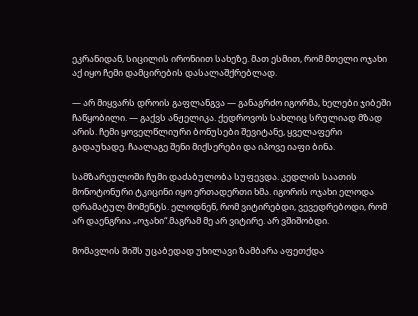ეკრანიდან, სიცილის ირონიით სახეზე. მათ ესმით, რომ მთელი ოჯახი აქ იყო ჩემი დამცირების დასალაშქრებლად.

— არ მიყვარს დროის გაფლანგვა — განაგრძო იგორმა, ხელები ჯიბეში ჩაწყობილი. — გაქვს ანჟელიკა. ქედროვოს სახლიც სრულიად მზად არის. ჩემი ყოველწლიური ბონუსები შევიტანე, ყველაფერი გადაუხადე. ჩაალაგე შენი მიქსერები და იპოვე იაფი ბინა.

სამზარეულოში ჩუმი დაძაბულობა სუფევდა. კედლის საათის მონოტონური ტკიცინი იყო ერთადერთი ხმა. იგორის ოჯახი ელოდა დრამატულ მომენტს. ელოდნენ, რომ ვიტირებდი, ვევედრებოდი, რომ არ დაენგრია „ოჯახი“.მაგრამ მე არ ვიტირე. არ ვშიშობდი.

მომავლის შიშს უცაბედად უხილავი ზამბარა აფეთქდა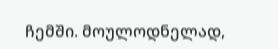ჩემში. მოულოდნელად,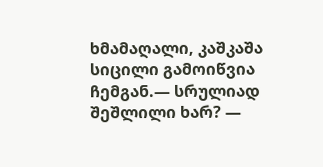ხმამაღალი, კაშკაშა სიცილი გამოიწვია ჩემგან.— სრულიად შეშლილი ხარ? —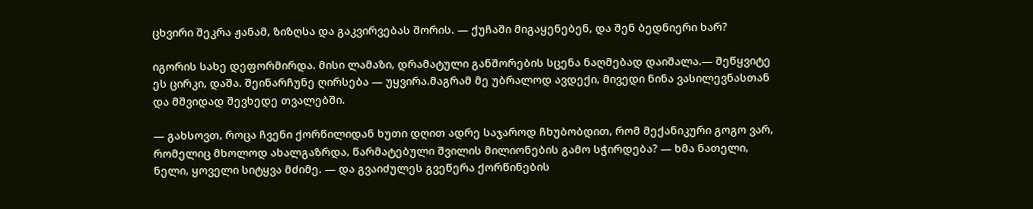ცხვირი შეკრა ჟანამ, ზიზღსა და გაკვირვებას შორის. — ქუჩაში მიგაყენებენ, და შენ ბედნიერი ხარ?

იგორის სახე დეფორმირდა. მისი ლამაზი, დრამატული განშორების სცენა ნაღმებად დაიშალა.— შეწყვიტე ეს ცირკი, დაშა. შეინარჩუნე ღირსება — უყვირა.მაგრამ მე უბრალოდ ავდექი, მივედი ნინა ვასილევნასთან და მშვიდად შევხედე თვალებში.

— გახსოვთ, როცა ჩვენი ქორწილიდან ხუთი დღით ადრე საჯაროდ ჩხუბობდით, რომ მექანიკური გოგო ვარ, რომელიც მხოლოდ ახალგაზრდა, წარმატებული შვილის მილიონების გამო სჭირდება? — ხმა ნათელი, ნელი, ყოველი სიტყვა მძიმე. — და გვაიძულეს გვეწერა ქორწინების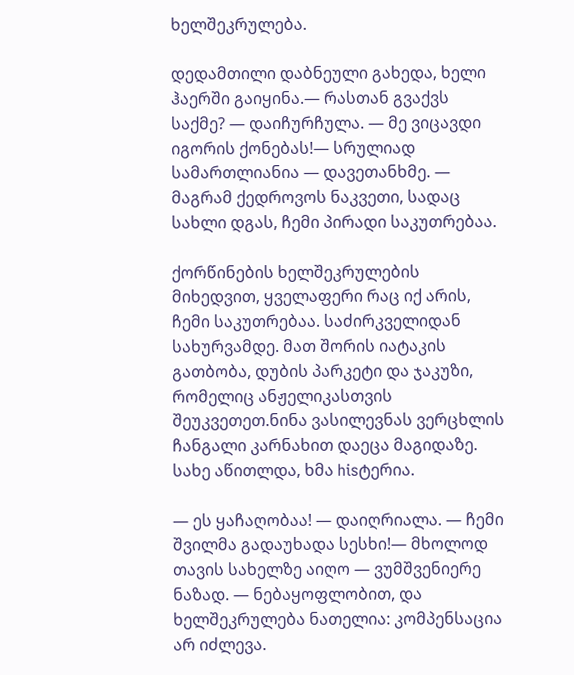ხელშეკრულება.

დედამთილი დაბნეული გახედა, ხელი ჰაერში გაიყინა.— რასთან გვაქვს საქმე? — დაიჩურჩულა. — მე ვიცავდი იგორის ქონებას!— სრულიად სამართლიანია — დავეთანხმე. — მაგრამ ქედროვოს ნაკვეთი, სადაც სახლი დგას, ჩემი პირადი საკუთრებაა.

ქორწინების ხელშეკრულების მიხედვით, ყველაფერი რაც იქ არის, ჩემი საკუთრებაა. საძირკველიდან სახურვამდე. მათ შორის იატაკის გათბობა, დუბის პარკეტი და ჯაკუზი, რომელიც ანჟელიკასთვის შეუკვეთეთ.ნინა ვასილევნას ვერცხლის ჩანგალი კარნახით დაეცა მაგიდაზე. სახე აწითლდა, ხმა hisტერია.

— ეს ყაჩაღობაა! — დაიღრიალა. — ჩემი შვილმა გადაუხადა სესხი!— მხოლოდ თავის სახელზე აიღო — ვუმშვენიერე ნაზად. — ნებაყოფლობით, და ხელშეკრულება ნათელია: კომპენსაცია არ იძლევა.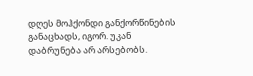დღეს მოჰქონდი განქორწინების განაცხადს, იგორ. უკან დაბრუნება არ არსებობს.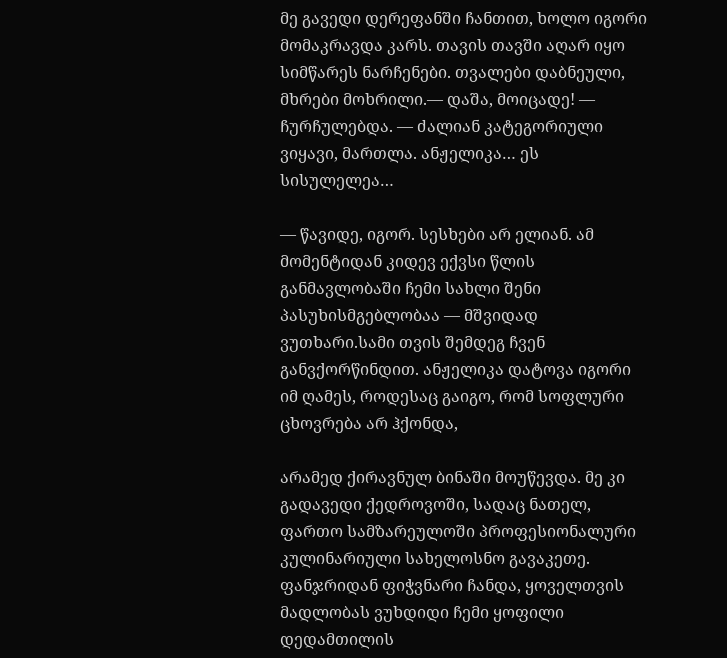მე გავედი დერეფანში ჩანთით, ხოლო იგორი მომაკრავდა კარს. თავის თავში აღარ იყო სიმწარეს ნარჩენები. თვალები დაბნეული, მხრები მოხრილი.— დაშა, მოიცადე! — ჩურჩულებდა. — ძალიან კატეგორიული ვიყავი, მართლა. ანჟელიკა… ეს სისულელეა…

— წავიდე, იგორ. სესხები არ ელიან. ამ მომენტიდან კიდევ ექვსი წლის განმავლობაში ჩემი სახლი შენი პასუხისმგებლობაა — მშვიდად ვუთხარი.სამი თვის შემდეგ ჩვენ განვქორწინდით. ანჟელიკა დატოვა იგორი იმ ღამეს, როდესაც გაიგო, რომ სოფლური ცხოვრება არ ჰქონდა,

არამედ ქირავნულ ბინაში მოუწევდა. მე კი გადავედი ქედროვოში, სადაც ნათელ, ფართო სამზარეულოში პროფესიონალური კულინარიული სახელოსნო გავაკეთე. ფანჯრიდან ფიჭვნარი ჩანდა, ყოველთვის მადლობას ვუხდიდი ჩემი ყოფილი დედამთილის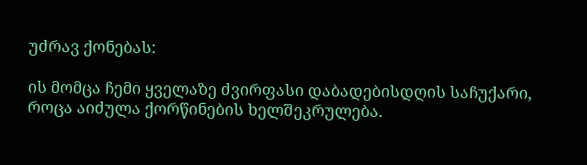უძრავ ქონებას:

ის მომცა ჩემი ყველაზე ძვირფასი დაბადებისდღის საჩუქარი, როცა აიძულა ქორწინების ხელშეკრულება.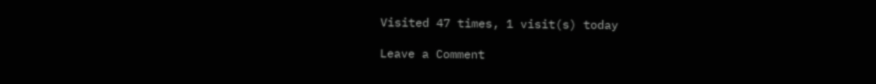Visited 47 times, 1 visit(s) today

Leave a Comment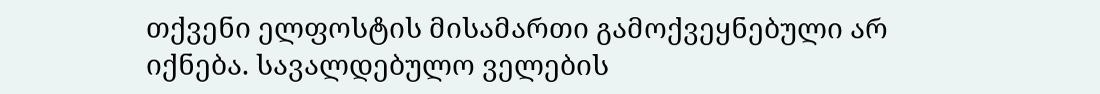თქვენი ელფოსტის მისამართი გამოქვეყნებული არ იქნება. სავალდებულო ველების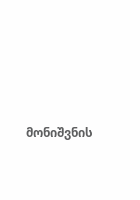მონიშვნის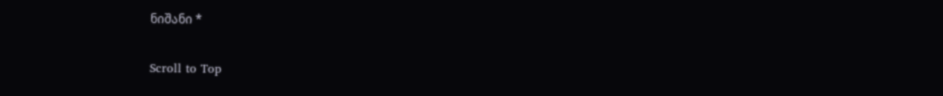ნიშანი *

Scroll to Top